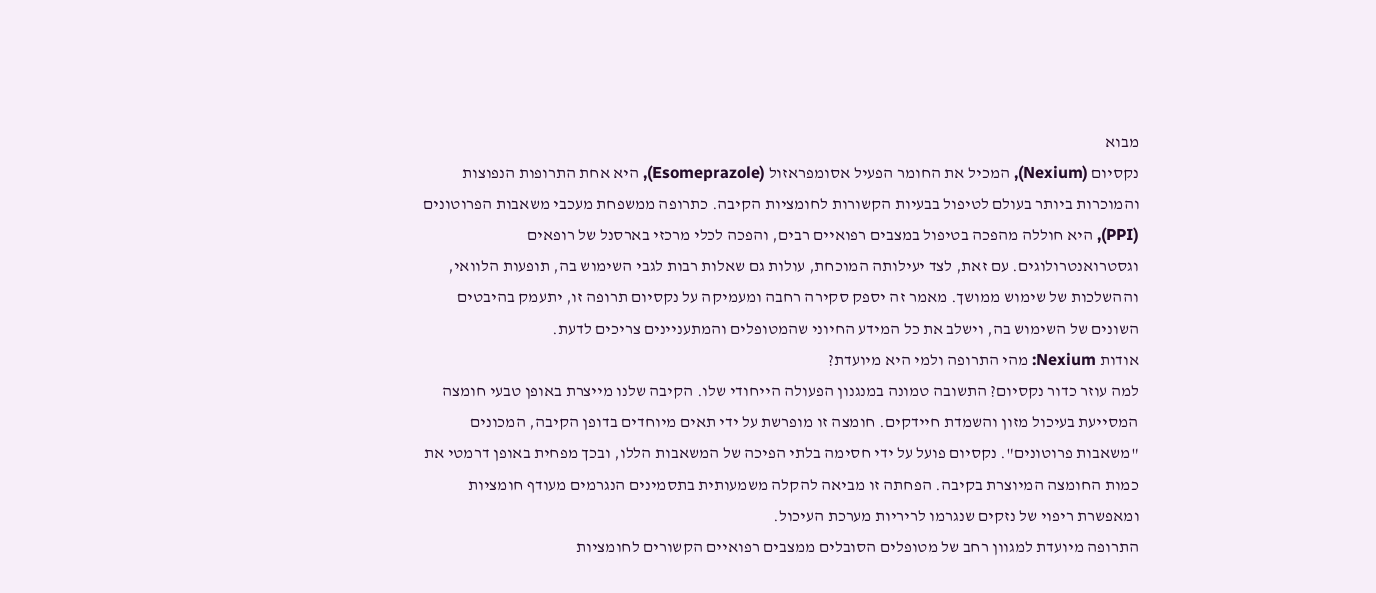מבוא
נקסיום (Nexium), המכיל את החומר הפעיל אסומפראזול (Esomeprazole), היא אחת התרופות הנפוצות והמוכרות ביותר בעולם לטיפול בבעיות הקשורות לחומציות הקיבה. כתרופה ממשפחת מעכבי משאבות הפרוטונים (PPI), היא חוללה מהפכה בטיפול במצבים רפואיים רבים, והפכה לכלי מרכזי בארסנל של רופאים וגסטרואנטרולוגים. עם זאת, לצד יעילותה המוכחת, עולות גם שאלות רבות לגבי השימוש בה, תופעות הלוואי, וההשלכות של שימוש ממושך. מאמר זה יספק סקירה רחבה ומעמיקה על נקסיום תרופה זו, יתעמק בהיבטים השונים של השימוש בה, וישלב את כל המידע החיוני שהמטופלים והמתעניינים צריכים לדעת.
אודות Nexium: מהי התרופה ולמי היא מיועדת?
למה עוזר כדור נקסיום? התשובה טמונה במנגנון הפעולה הייחודי שלו. הקיבה שלנו מייצרת באופן טבעי חומצה המסייעת בעיכול מזון והשמדת חיידקים. חומצה זו מופרשת על ידי תאים מיוחדים בדופן הקיבה, המכונים "משאבות פרוטונים". נקסיום פועל על ידי חסימה בלתי הפיכה של המשאבות הללו, ובכך מפחית באופן דרמטי את כמות החומצה המיוצרת בקיבה. הפחתה זו מביאה להקלה משמעותית בתסמינים הנגרמים מעודף חומציות ומאפשרת ריפוי של נזקים שנגרמו לריריות מערכת העיכול.
התרופה מיועדת למגוון רחב של מטופלים הסובלים ממצבים רפואיים הקשורים לחומציות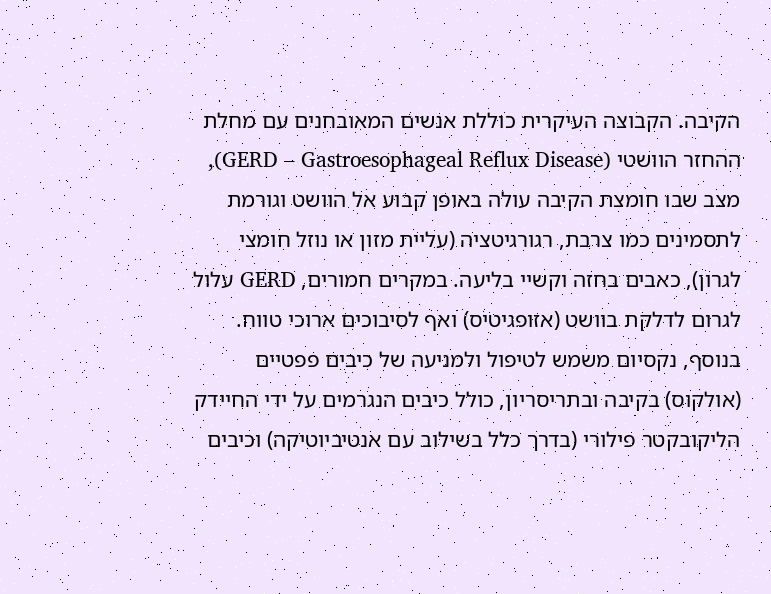הקיבה. הקבוצה העיקרית כוללת אנשים המאובחנים עם מחלת ההחזר הוושטי (GERD – Gastroesophageal Reflux Disease), מצב שבו חומצת הקיבה עולה באופן קבוע אל הוושט וגורמת לתסמינים כמו צרבת, רגורגיטציה (עליית מזון או נוזל חומצי לגרון), כאבים בחזה וקשיי בליעה. במקרים חמורים, GERD עלול לגרום לדלקת בוושט (אזופגיטיס) ואף לסיבוכים ארוכי טווח.
בנוסף, נקסיום משמש לטיפול ולמניעה של כיבים פפטיים (אולקוס) בקיבה ובתריסריון, כולל כיבים הנגרמים על ידי החיידק הליקובקטר פילורי (בדרך כלל בשילוב עם אנטיביוטיקה) וכיבים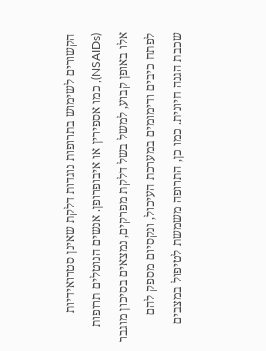הקשורים לשימוש בתרופות נוגדות דלקת שאינן סטרואידיות (NSAIDs), כמו אספירין או איבופרופן. אנשים הנוטלים תרופות אלו באופן קבוע, למשל בשל דלקת מפרקים, נמצאים בסיכון מוגבר לפתח כיבים ודימומים במערכת העיכול, ונקסיום מספק להם שכבת הגנה חיונית. כמו כן, התרופה משמשת לטיפול במצבים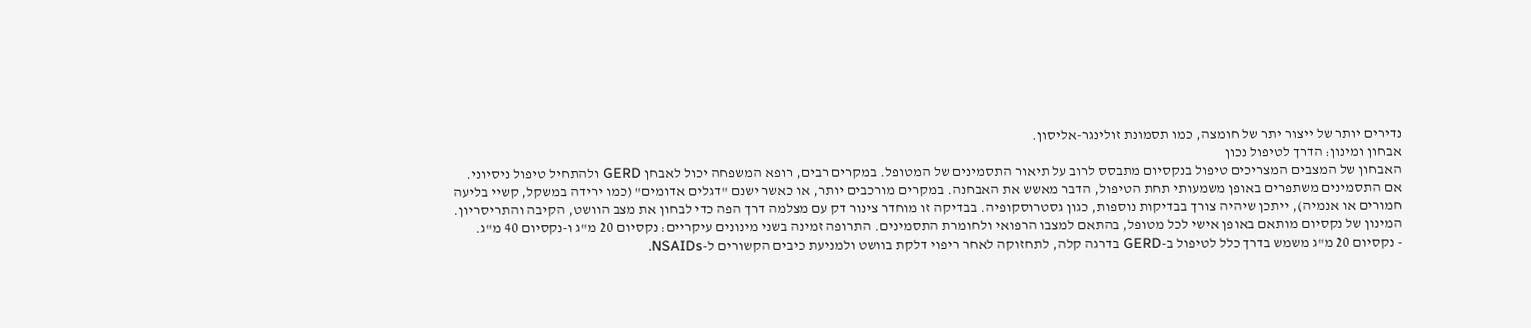נדירים יותר של ייצור יתר של חומצה, כמו תסמונת זולינגר-אליסון.
אבחון ומינון: הדרך לטיפול נכון
האבחון של המצבים המצריכים טיפול בנקסיום מתבסס לרוב על תיאור התסמינים של המטופל. במקרים רבים, רופא המשפחה יכול לאבחן GERD ולהתחיל טיפול ניסיוני. אם התסמינים משתפרים באופן משמעותי תחת הטיפול, הדבר מאשש את האבחנה. במקרים מורכבים יותר, או כאשר ישנם "דגלים אדומים" (כמו ירידה במשקל, קשיי בליעה חמורים או אנמיה), ייתכן שיהיה צורך בבדיקות נוספות, כגון גסטרוסקופיה. בבדיקה זו מוחדר צינור דק עם מצלמה דרך הפה כדי לבחון את מצב הוושט, הקיבה והתריסריון.
המינון של נקסיום מותאם באופן אישי לכל מטופל, בהתאם למצבו הרפואי ולחומרת התסמינים. התרופה זמינה בשני מינונים עיקריים: נקסיום 20 מ"ג ו-נקסיום 40 מ"ג.
- נקסיום 20 מ"ג משמש בדרך כלל לטיפול ב-GERD בדרגה קלה, לתחזוקה לאחר ריפוי דלקת בוושט ולמניעת כיבים הקשורים ל-NSAIDs.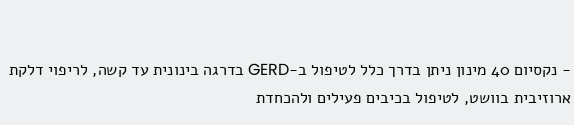- נקסיום 40 מינון ניתן בדרך כלל לטיפול ב-GERD בדרגה בינונית עד קשה, לריפוי דלקת ארוזיבית בוושט, לטיפול בכיבים פעילים ולהכחדת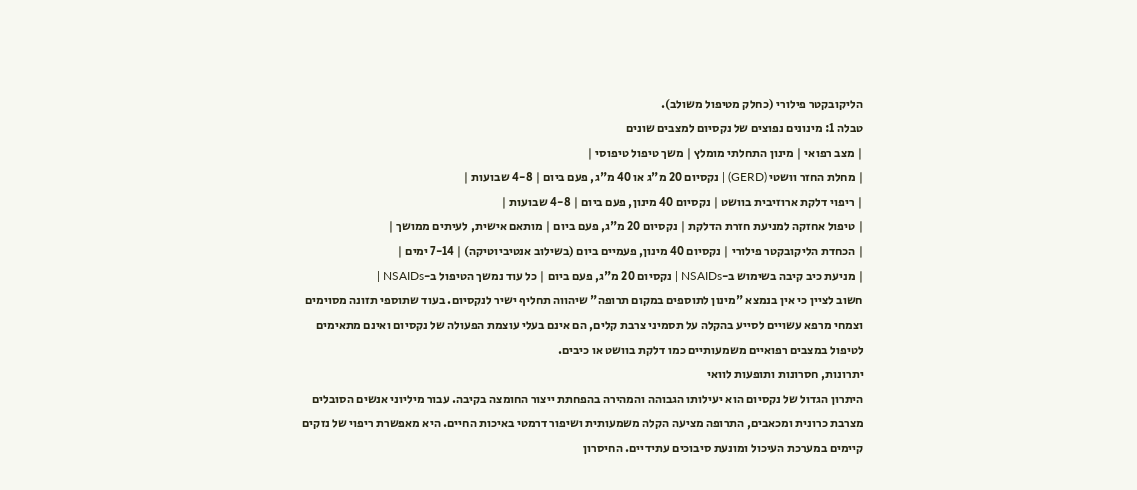הליקובקטר פילורי (כחלק מטיפול משולב).
טבלה 1: מינונים נפוצים של נקסיום למצבים שונים
| מצב רפואי | מינון התחלתי מומלץ | משך טיפול טיפוסי |
| מחלת החזר וושטי (GERD) | נקסיום 20 מ"ג או 40 מ"ג, פעם ביום | 4-8 שבועות |
| ריפוי דלקת ארוזיבית בוושט | נקסיום 40 מינון, פעם ביום | 4-8 שבועות |
| טיפול אחזקה למניעת חזרת הדלקת | נקסיום 20 מ"ג, פעם ביום | מותאם אישית, לעיתים ממושך |
| הכחדת הליקובקטר פילורי | נקסיום 40 מינון, פעמיים ביום (בשילוב אנטיביוטיקה) | 7-14 ימים |
| מניעת כיב קיבה בשימוש ב-NSAIDs | נקסיום 20 מ"ג, פעם ביום | כל עוד נמשך הטיפול ב-NSAIDs |
חשוב לציין כי אין בנמצא "מינון לתוספים במקום תרופה" שיהווה תחליף ישיר לנקסיום. בעוד שתוספי תזונה מסוימים וצמחי מרפא עשויים לסייע בהקלה על תסמיני צרבת קלים, הם אינם בעלי עוצמת הפעולה של נקסיום ואינם מתאימים לטיפול במצבים רפואיים משמעותיים כמו דלקת בוושט או כיבים.
יתרונות, חסרונות ותופעות לוואי
היתרון הגדול של נקסיום הוא יעילותו הגבוהה והמהירה בהפחתת ייצור החומצה בקיבה. עבור מיליוני אנשים הסובלים מצרבת כרונית ומכאבים, התרופה מציעה הקלה משמעותית ושיפור דרמטי באיכות החיים. היא מאפשרת ריפוי של נזקים קיימים במערכת העיכול ומונעת סיבוכים עתידיים. החיסרון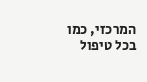המרכזי, כמו בכל טיפול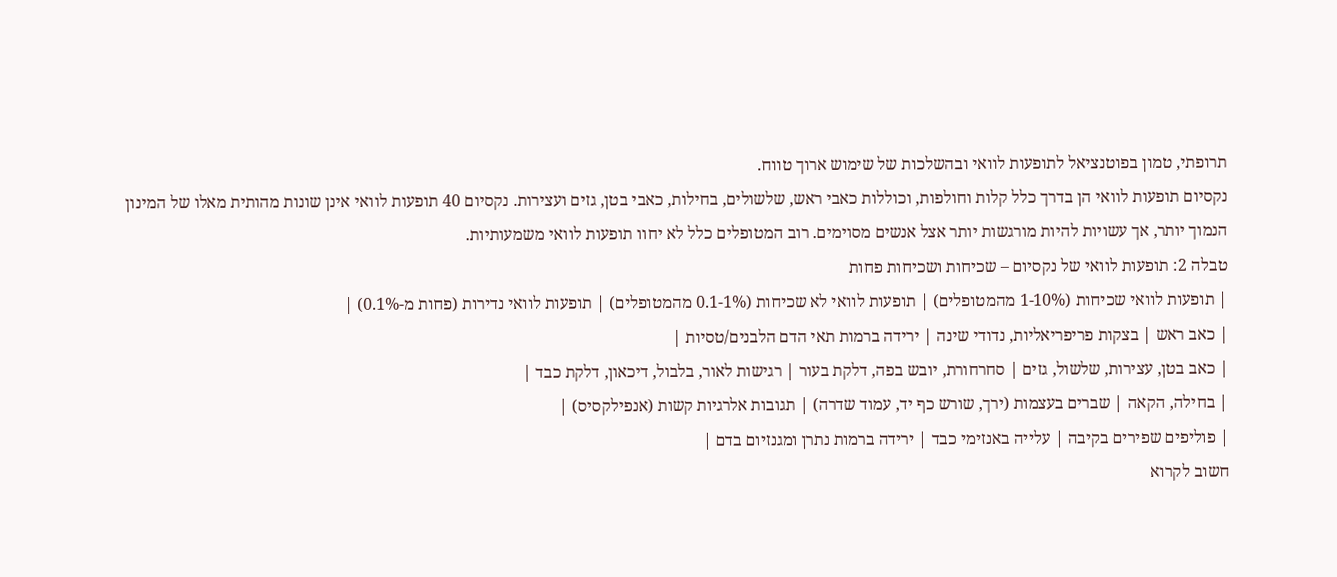תרופתי, טמון בפוטנציאל לתופעות לוואי ובהשלכות של שימוש ארוך טווח.
נקסיום תופעות לוואי הן בדרך כלל קלות וחולפות, וכוללות כאבי ראש, שלשולים, בחילות, כאבי בטן, גזים ועצירות. נקסיום 40 תופעות לוואי אינן שונות מהותית מאלו של המינון הנמוך יותר, אך עשויות להיות מורגשות יותר אצל אנשים מסוימים. רוב המטופלים כלל לא יחוו תופעות לוואי משמעותיות.
טבלה 2: תופעות לוואי של נקסיום – שכיחות ושכיחות פחות
| תופעות לוואי שכיחות (1-10% מהמטופלים) | תופעות לוואי לא שכיחות (0.1-1% מהמטופלים) | תופעות לוואי נדירות (פחות מ-0.1%) |
| כאב ראש | בצקות פריפריאליות, נדודי שינה | ירידה ברמות תאי הדם הלבנים/טסיות |
| כאב בטן, עצירות, שלשול, גזים | סחרחורת, יובש בפה, דלקת בעור | רגישות לאור, בלבול, דיכאון, דלקת כבד |
| בחילה, הקאה | שברים בעצמות (ירך, שורש כף יד, עמוד שדרה) | תגובות אלרגיות קשות (אנפילקסיס) |
| פוליפים שפירים בקיבה | עלייה באנזימי כבד | ירידה ברמות נתרן ומגנזיום בדם |
חשוב לקרוא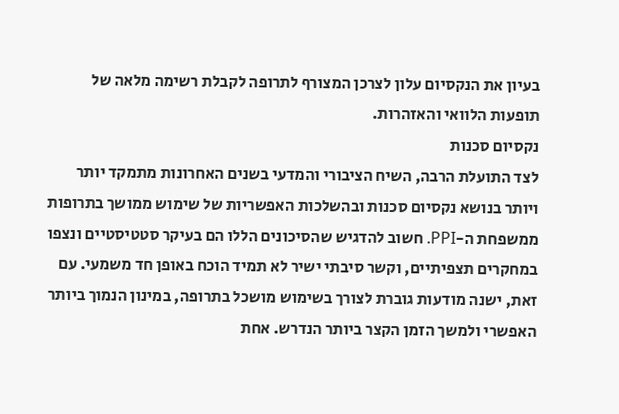בעיון את הנקסיום עלון לצרכן המצורף לתרופה לקבלת רשימה מלאה של תופעות הלוואי והאזהרות.
נקסיום סכנות
לצד התועלת הרבה, השיח הציבורי והמדעי בשנים האחרונות מתמקד יותר ויותר בנושא נקסיום סכנות ובהשלכות האפשריות של שימוש ממושך בתרופות ממשפחת ה-PPI. חשוב להדגיש שהסיכונים הללו הם בעיקר סטטיסטיים ונצפו במחקרים תצפיתיים, וקשר סיבתי ישיר לא תמיד הוכח באופן חד משמעי. עם זאת, ישנה מודעות גוברת לצורך בשימוש מושכל בתרופה, במינון הנמוך ביותר האפשרי ולמשך הזמן הקצר ביותר הנדרש. אחת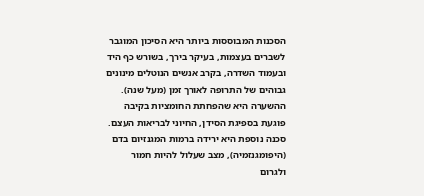הסכנות המבוססות ביותר היא הסיכון המוגבר לשברים בעצמות, בעיקר בירך, בשורש כף היד ובעמוד השדרה, בקרב אנשים הנוטלים מינונים גבוהים של התרופה לאורך זמן (מעל שנה). ההשערה היא שהפחתת החומציות בקיבה פוגעת בספיגת הסידן, החיוני לבריאות העצם. סכנה נוספת היא ירידה ברמות המגנזיום בדם (היפומגנזמיה), מצב שעלול להיות חמור ולגרום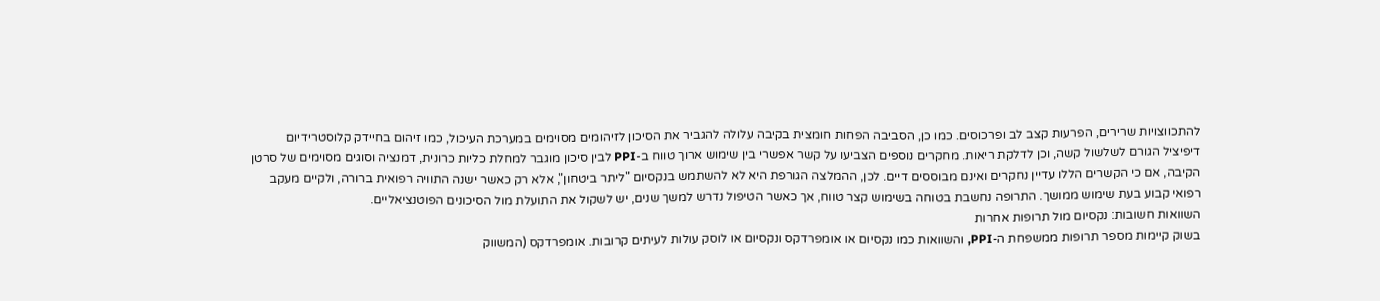להתכווצויות שרירים, הפרעות קצב לב ופרכוסים. כמו כן, הסביבה הפחות חומצית בקיבה עלולה להגביר את הסיכון לזיהומים מסוימים במערכת העיכול, כמו זיהום בחיידק קלוסטרידיום דיפיציל הגורם לשלשול קשה, וכן לדלקת ריאות. מחקרים נוספים הצביעו על קשר אפשרי בין שימוש ארוך טווח ב-PPI לבין סיכון מוגבר למחלת כליות כרונית, דמנציה וסוגים מסוימים של סרטן הקיבה, אם כי הקשרים הללו עדיין נחקרים ואינם מבוססים דיים. לכן, ההמלצה הגורפת היא לא להשתמש בנקסיום "ליתר ביטחון", אלא רק כאשר ישנה התוויה רפואית ברורה, ולקיים מעקב רפואי קבוע בעת שימוש ממושך. התרופה נחשבת בטוחה בשימוש קצר טווח, אך כאשר הטיפול נדרש למשך שנים, יש לשקול את התועלת מול הסיכונים הפוטנציאליים.
השוואות חשובות: נקסיום מול תרופות אחרות
בשוק קיימות מספר תרופות ממשפחת ה-PPI, והשוואות כמו נקסיום או אומפרדקס ונקסיום או לוסק עולות לעיתים קרובות. אומפרדקס (המשווק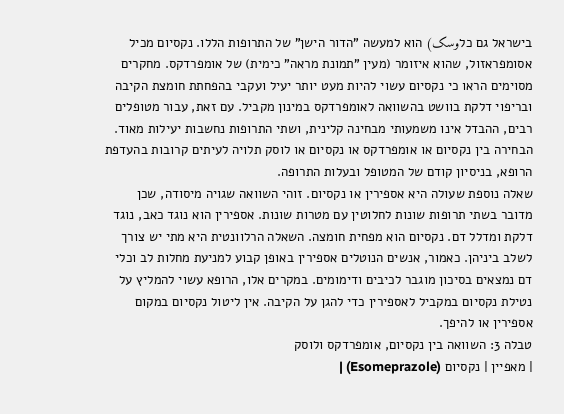בישראל גם כלوسک) הוא למעשה "הדור הישן" של התרופות הללו. נקסיום מכיל אסומפראזול, שהוא איזומר (מעין "תמונת מראה" כימית) של אומפרדקס. מחקרים מסוימים הראו כי נקסיום עשוי להיות מעט יותר יעיל ועקבי בהפחתת חומצת הקיבה ובריפוי דלקת בוושט בהשוואה לאומפרדקס במינון מקביל. עם זאת, עבור מטופלים רבים, ההבדל אינו משמעותי מבחינה קלינית, ושתי התרופות נחשבות יעילות מאוד. הבחירה בין נקסיום או אומפרדקס או נקסיום או לוסק תלויה לעיתים קרובות בהעדפת הרופא, בניסיון קודם של המטופל ובעלות התרופה.
שאלה נוספת שעולה היא אספירין או נקסיום. זוהי השוואה שגויה מיסודה, שכן מדובר בשתי תרופות שונות לחלוטין עם מטרות שונות. אספירין הוא נוגד כאב, נוגד דלקת ומדלל דם. נקסיום הוא מפחית חומצה. השאלה הרלוונטית היא מתי יש צורך לשלב ביניהן. כאמור, אנשים הנוטלים אספירין באופן קבוע למניעת מחלות לב וכלי דם נמצאים בסיכון מוגבר לכיבים ודימומים. במקרים אלו, הרופא עשוי להמליץ על נטילת נקסיום במקביל לאספירין כדי להגן על הקיבה. אין ליטול נקסיום במקום אספירין או להיפך.
טבלה 3: השוואה בין נקסיום, אומפרדקס ולוסק
| מאפיין | נקסיום (Esomeprazole) |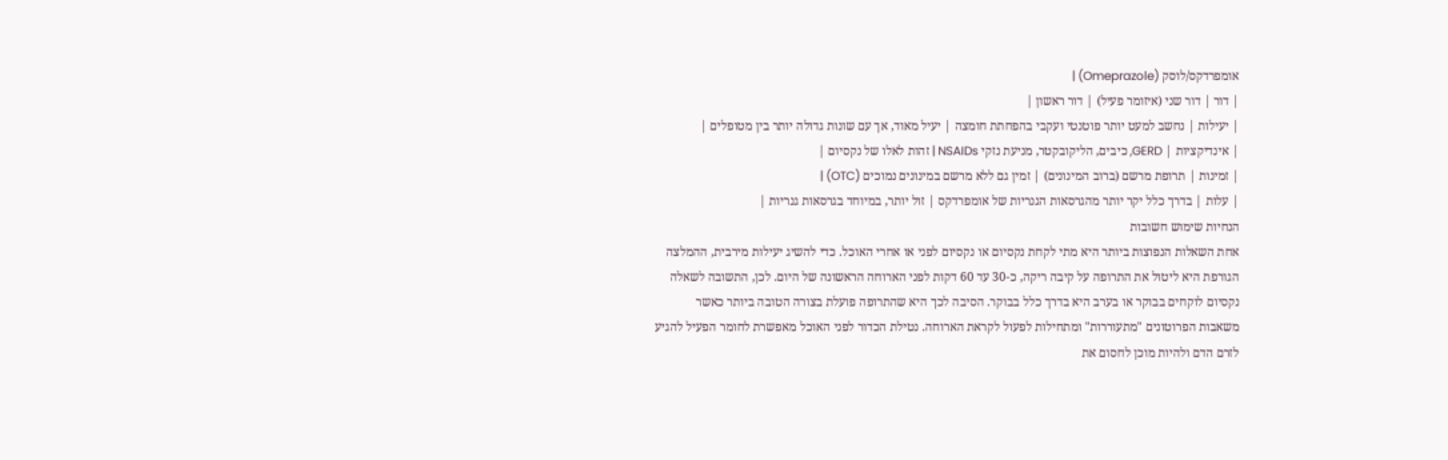אומפרדקס/לוסק (Omeprazole) |
| דור | דור שני (איזומר פעיל) | דור ראשון |
| יעילות | נחשב למעט יותר פוטנטי ועקבי בהפחתת חומצה | יעיל מאוד, אך עם שונות גדולה יותר בין מטופלים |
| אינדיקציות | GERD, כיבים, הליקובקטר, מניעת נזקי NSAIDs | זהות לאלו של נקסיום |
| זמינות | תרופת מרשם (ברוב המינונים) | זמין גם ללא מרשם במינונים נמוכים (OTC) |
| עלות | בדרך כלל יקר יותר מהגרסאות הגנריות של אומפרדקס | זול יותר, במיוחד בגרסאות גנריות |
הנחיות שימוש חשובות
אחת השאלות הנפוצות ביותר היא מתי לקחת נקסיום או נקסיום לפני או אחרי האוכל. כדי להשיג יעילות מירבית, ההמלצה הגורפת היא ליטול את התרופה על קיבה ריקה, כ-30 עד 60 דקות לפני הארוחה הראשונה של היום. לכן, התשובה לשאלה נקסיום לוקחים בבוקר או בערב היא בדרך כלל בבוקר. הסיבה לכך היא שהתרופה פועלת בצורה הטובה ביותר כאשר משאבות הפרוטונים "מתעוררות" ומתחילות לפעול לקראת הארוחה. נטילת הכדור לפני האוכל מאפשרת לחומר הפעיל להגיע לזרם הדם ולהיות מוכן לחסום את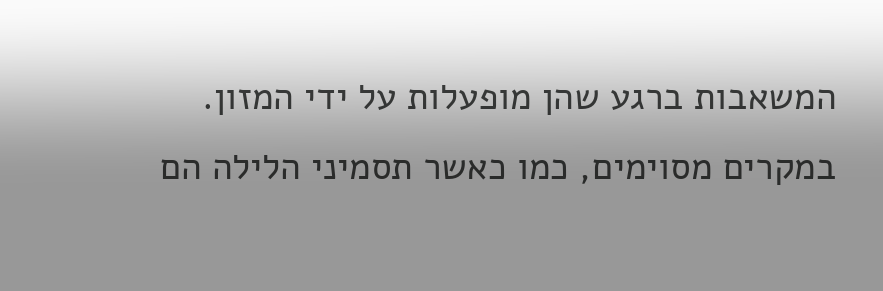המשאבות ברגע שהן מופעלות על ידי המזון. במקרים מסוימים, כמו כאשר תסמיני הלילה הם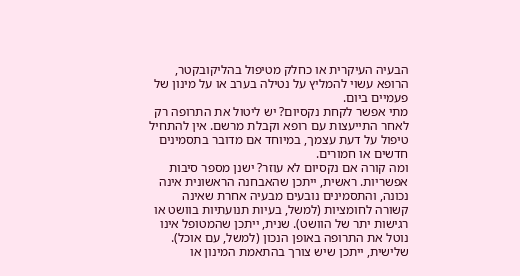הבעיה העיקרית או כחלק מטיפול בהליקובקטר, הרופא עשוי להמליץ על נטילה בערב או על מינון של פעמיים ביום.
מתי אפשר לקחת נקסיום? יש ליטול את התרופה רק לאחר התייעצות עם רופא וקבלת מרשם. אין להתחיל טיפול על דעת עצמך, במיוחד אם מדובר בתסמינים חדשים או חמורים.
ומה קורה אם נקסיום לא עוזר? ישנן מספר סיבות אפשריות. ראשית, ייתכן שהאבחנה הראשונית אינה נכונה, והתסמינים נובעים מבעיה אחרת שאינה קשורה לחומציות (למשל, בעיות תנועתיות בוושט או רגישות יתר של הוושט). שנית, ייתכן שהמטופל אינו נוטל את התרופה באופן הנכון (למשל, עם אוכל). שלישית, ייתכן שיש צורך בהתאמת המינון או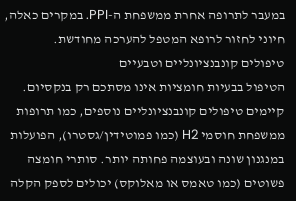במעבר לתרופה אחרת ממשפחת ה-PPI. במקרים כאלה, חיוני לחזור לרופא המטפל להערכה מחודשת.
טיפולים קונבנציונליים וטבעיים
הטיפול בבעיות חומציות אינו מסתכם רק בנקסיום. קיימים טיפולים קונבנציונליים נוספים, כמו תרופות ממשפחת חוסמי H2 (כמו פמוטידין/גסטרו), הפועלות במנגנון שונה ובעוצמה פחותה יותר. סותרי חומצה פשוטים (כמו טאמס או מאלוקס) יכולים לספק הקלה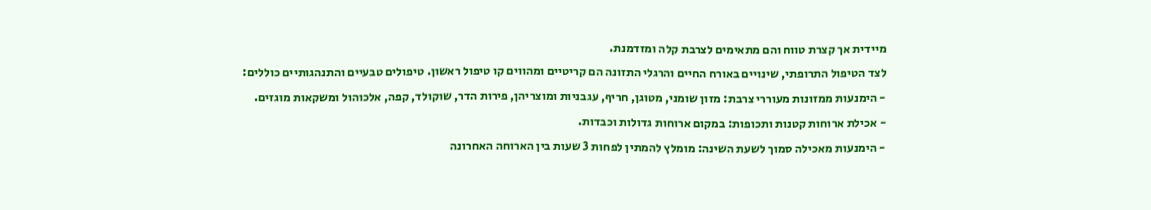מיידית אך קצרת טווח והם מתאימים לצרבת קלה ומזדמנת.
לצד הטיפול התרופתי, שינויים באורח החיים והרגלי התזונה הם קריטיים ומהווים קו טיפול ראשון. טיפולים טבעיים והתנהגותיים כוללים:
- הימנעות ממזונות מעוררי צרבת: מזון שומני, מטוגן, חריף, עגבניות ומוצריהן, פירות הדר, שוקולד, קפה, אלכוהול ומשקאות מוגזים.
- אכילת ארוחות קטנות ותכופות: במקום ארוחות גדולות וכבדות.
- הימנעות מאכילה סמוך לשעת השינה: מומלץ להמתין לפחות 3 שעות בין הארוחה האחרונה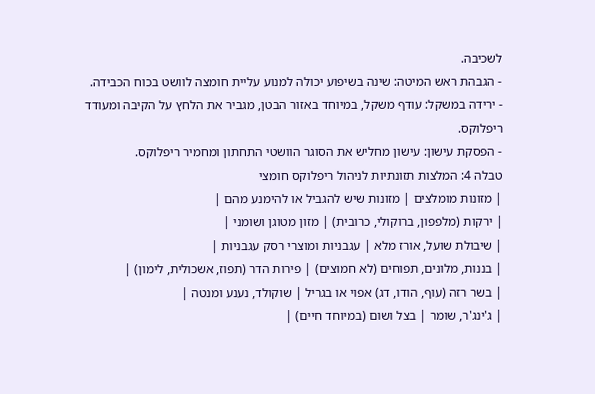לשכיבה.
- הגבהת ראש המיטה: שינה בשיפוע יכולה למנוע עליית חומצה לוושט בכוח הכבידה.
- ירידה במשקל: עודף משקל, במיוחד באזור הבטן, מגביר את הלחץ על הקיבה ומעודד ריפלוקס.
- הפסקת עישון: עישון מחליש את הסוגר הוושטי התחתון ומחמיר ריפלוקס.
טבלה 4: המלצות תזונתיות לניהול ריפלוקס חומצי
| מזונות מומלצים | מזונות שיש להגביל או להימנע מהם |
| ירקות (מלפפון, ברוקולי, כרובית) | מזון מטוגן ושומני |
| שיבולת שועל, אורז מלא | עגבניות ומוצרי רסק עגבניות |
| בננות, מלונים, תפוחים (לא חמוצים) | פירות הדר (תפוז, אשכולית, לימון) |
| בשר רזה (עוף, הודו, דג) אפוי או בגריל | שוקולד, נענע ומנטה |
| ג'ינג'ר, שומר | בצל ושום (במיוחד חיים) |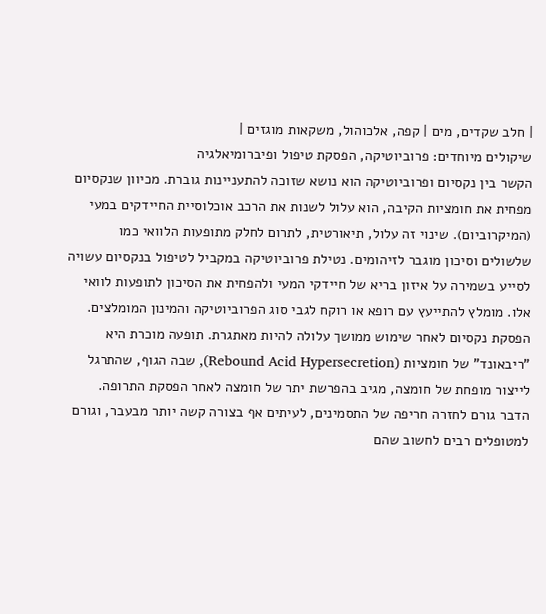| חלב שקדים, מים | קפה, אלכוהול, משקאות מוגזים |
שיקולים מיוחדים: פרוביוטיקה, הפסקת טיפול ופיברומיאלגיה
הקשר בין נקסיום ופרוביוטיקה הוא נושא שזוכה להתעניינות גוברת. מכיוון שנקסיום מפחית את חומציות הקיבה, הוא עלול לשנות את הרכב אוכלוסיית החיידקים במעי (המיקרוביום). שינוי זה עלול, תיאורטית, לתרום לחלק מתופעות הלוואי כמו שלשולים וסיכון מוגבר לזיהומים. נטילת פרוביוטיקה במקביל לטיפול בנקסיום עשויה לסייע בשמירה על איזון בריא של חיידקי המעי ולהפחית את הסיכון לתופעות לוואי אלו. מומלץ להתייעץ עם רופא או רוקח לגבי סוג הפרוביוטיקה והמינון המומלצים.
הפסקת נקסיום לאחר שימוש ממושך עלולה להיות מאתגרת. תופעה מוכרת היא "ריבאונד" של חומציות (Rebound Acid Hypersecretion), שבה הגוף, שהתרגל לייצור מופחת של חומצה, מגיב בהפרשת יתר של חומצה לאחר הפסקת התרופה. הדבר גורם לחזרה חריפה של התסמינים, לעיתים אף בצורה קשה יותר מבעבר, וגורם למטופלים רבים לחשוב שהם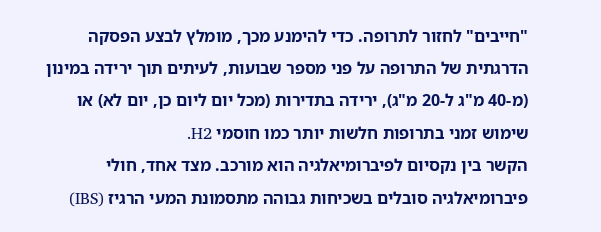"חייבים" לחזור לתרופה. כדי להימנע מכך, מומלץ לבצע הפסקה הדרגתית של התרופה על פני מספר שבועות, לעיתים תוך ירידה במינון (מ-40 מ"ג ל-20 מ"ג), ירידה בתדירות (מכל יום ליום כן, יום לא) או שימוש זמני בתרופות חלשות יותר כמו חוסמי H2.
הקשר בין נקסיום לפיברומיאלגיה הוא מורכב. מצד אחד, חולי פיברומיאלגיה סובלים בשכיחות גבוהה מתסמונת המעי הרגיז (IBS)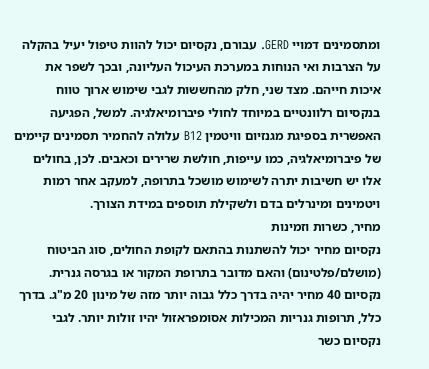ומתסמינים דמויי GERD. עבורם, נקסיום יכול להוות טיפול יעיל בהקלה על הצרבות ואי הנוחות במערכת העיכול העליונה, ובכך לשפר את איכות חייהם. מצד שני, חלק מהחששות לגבי שימוש ארוך טווח בנקסיום רלוונטיים במיוחד לחולי פיברומיאלגיה. למשל, הפגיעה האפשרית בספיגת מגנזיום וויטמין B12 עלולה להחמיר תסמינים קיימים של פיברומיאלגיה, כמו עייפות, חולשת שרירים וכאבים. לכן, בחולים אלו יש חשיבות יתרה לשימוש מושכל בתרופה, למעקב אחר רמות ויטמינים ומינרלים בדם ולשקילת תוספים במידת הצורך.
מחיר, כשרות וזמינות
נקסיום מחיר יכול להשתנות בהתאם לקופת החולים, סוג הביטוח (מושלם/פלטינום) והאם מדובר בתרופת המקור או בגרסה גנרית. נקסיום 40 מחיר יהיה בדרך כלל גבוה יותר מזה של מינון 20 מ"ג. בדרך כלל, תרופות גנריות המכילות אסומפראזול יהיו זולות יותר. לגבי נקסיום כשר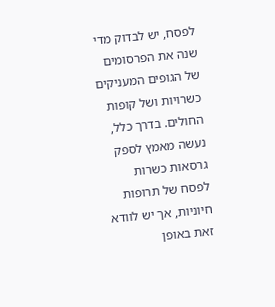לפסח, יש לבדוק מדי שנה את הפרסומים של הגופים המעניקים כשרויות ושל קופות החולים. בדרך כלל, נעשה מאמץ לספק גרסאות כשרות לפסח של תרופות חיוניות, אך יש לוודא זאת באופן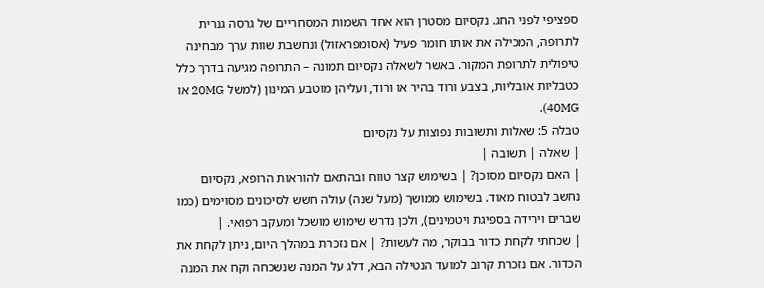ספציפי לפני החג. נקסיום מסטרן הוא אחד השמות המסחריים של גרסה גנרית לתרופה, המכילה את אותו חומר פעיל (אסומפראזול) ונחשבת שוות ערך מבחינה טיפולית לתרופת המקור. באשר לשאלה נקסיום תמונה – התרופה מגיעה בדרך כלל כטבליות אובליות, בצבע ורוד בהיר או ורוד, ועליהן מוטבע המינון (למשל 20MG או 40MG).
טבלה 5: שאלות ותשובות נפוצות על נקסיום
| שאלה | תשובה |
| האם נקסיום מסוכן? | בשימוש קצר טווח ובהתאם להוראות הרופא, נקסיום נחשב לבטוח מאוד. בשימוש ממושך (מעל שנה) עולה חשש לסיכונים מסוימים (כמו שברים וירידה בספיגת ויטמינים), ולכן נדרש שימוש מושכל ומעקב רפואי. |
| שכחתי לקחת כדור בבוקר, מה לעשות? | אם נזכרת במהלך היום, ניתן לקחת את הכדור. אם נזכרת קרוב למועד הנטילה הבא, דלג על המנה שנשכחה וקח את המנה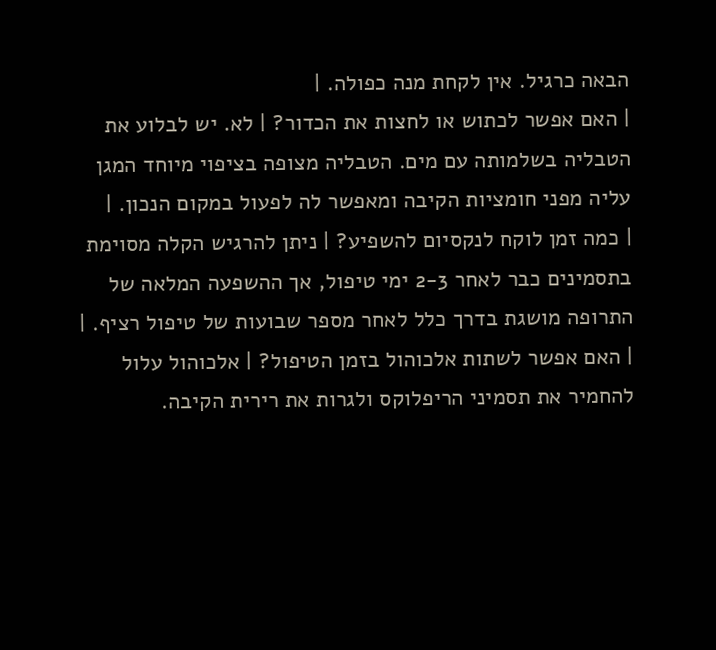הבאה כרגיל. אין לקחת מנה כפולה. |
| האם אפשר לכתוש או לחצות את הכדור? | לא. יש לבלוע את הטבליה בשלמותה עם מים. הטבליה מצופה בציפוי מיוחד המגן עליה מפני חומציות הקיבה ומאפשר לה לפעול במקום הנכון. |
| כמה זמן לוקח לנקסיום להשפיע? | ניתן להרגיש הקלה מסוימת בתסמינים כבר לאחר 2-3 ימי טיפול, אך ההשפעה המלאה של התרופה מושגת בדרך כלל לאחר מספר שבועות של טיפול רציף. |
| האם אפשר לשתות אלכוהול בזמן הטיפול? | אלכוהול עלול להחמיר את תסמיני הריפלוקס ולגרות את רירית הקיבה.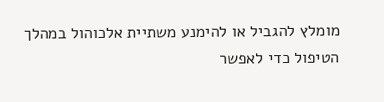מומלץ להגביל או להימנע משתיית אלכוהול במהלך הטיפול כדי לאפשר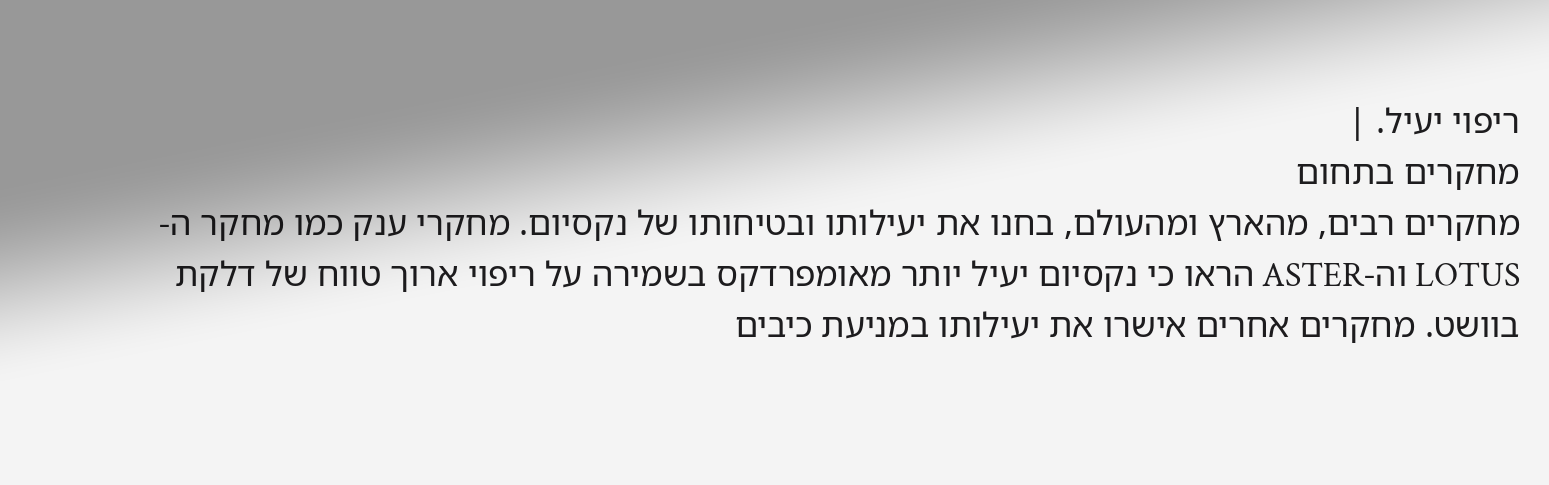ריפוי יעיל. |
מחקרים בתחום
מחקרים רבים, מהארץ ומהעולם, בחנו את יעילותו ובטיחותו של נקסיום. מחקרי ענק כמו מחקר ה-LOTUS וה-ASTER הראו כי נקסיום יעיל יותר מאומפרדקס בשמירה על ריפוי ארוך טווח של דלקת בוושט. מחקרים אחרים אישרו את יעילותו במניעת כיבים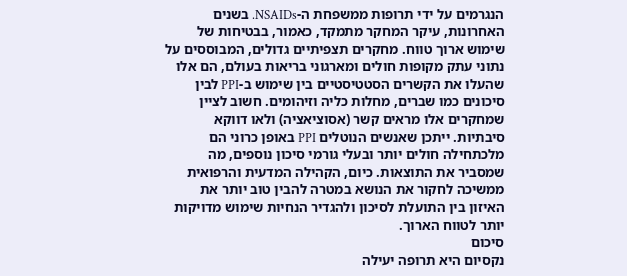הנגרמים על ידי תרופות ממשפחת ה-NSAIDs. בשנים האחרונות, עיקר המחקר מתמקד, כאמור, בבטיחות של שימוש ארוך טווח. מחקרים תצפיתיים גדולים, המבוססים על נתוני עתק מקופות חולים ומארגוני בריאות בעולם, הם אלו שהעלו את הקשרים הסטטיסטיים בין שימוש ב-PPI לבין סיכונים כמו שברים, מחלות כליה וזיהומים. חשוב לציין שמחקרים אלו מראים קשר (אסוציאציה) ולאו דווקא סיבתיות. ייתכן שאנשים הנוטלים PPI באופן כרוני הם מלכתחילה חולים יותר ובעלי גורמי סיכון נוספים, מה שמסביר את התוצאות. כיום, הקהילה המדעית והרפואית ממשיכה לחקור את הנושא במטרה להבין טוב יותר את האיזון בין התועלת לסיכון ולהגדיר הנחיות שימוש מדויקות יותר לטווח הארוך.
סיכום
נקסיום היא תרופה יעילה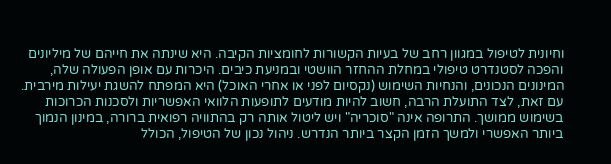וחיונית לטיפול במגוון רחב של בעיות הקשורות לחומציות הקיבה. היא שינתה את חייהם של מיליונים והפכה לסטנדרט טיפולי במחלת ההחזר הוושטי ובמניעת כיבים. היכרות עם אופן הפעולה שלה, המינונים הנכונים, והנחיות השימוש (נקסיום לפני או אחרי האוכל) היא המפתח להשגת יעילות מירבית. עם זאת, לצד התועלת הרבה, חשוב להיות מודעים לתופעות הלוואי האפשריות ולסכנות הכרוכות בשימוש ממושך. התרופה אינה "סוכריה" ויש ליטול אותה רק בהתוויה רפואית ברורה, במינון הנמוך ביותר האפשרי ולמשך הזמן הקצר ביותר הנדרש. ניהול נכון של הטיפול, הכולל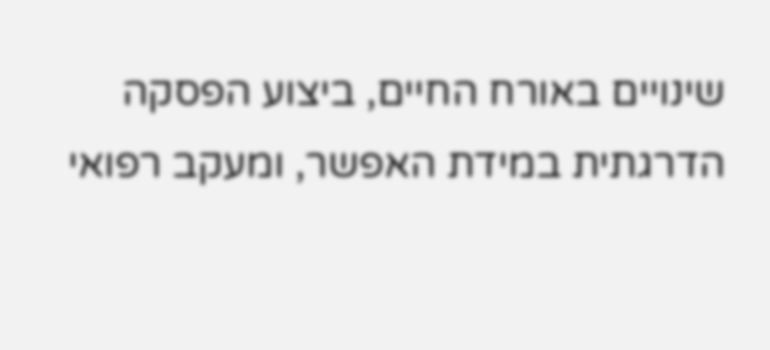שינויים באורח החיים, ביצוע הפסקה הדרגתית במידת האפשר, ומעקב רפואי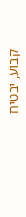קבוע, יבטיח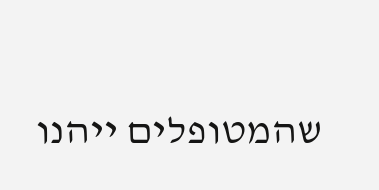שהמטופלים ייהנו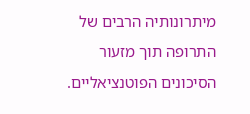מיתרונותיה הרבים של התרופה תוך מזעור הסיכונים הפוטנציאליים.